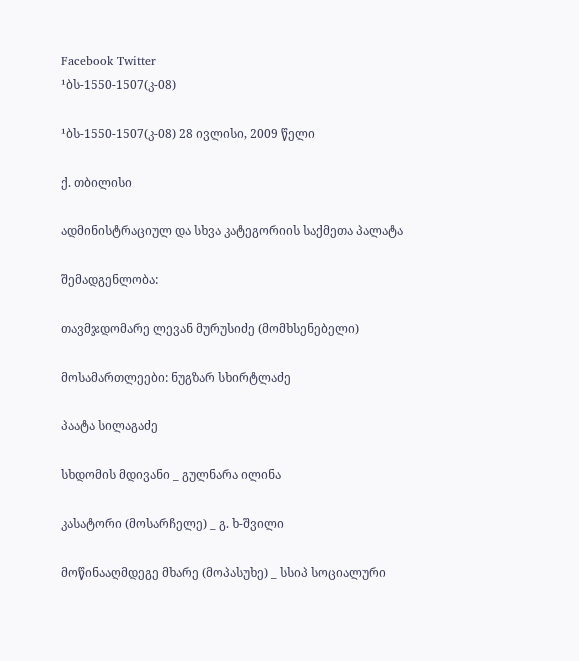Facebook Twitter
¹ბს-1550-1507(კ-08)

¹ბს-1550-1507(კ-08) 28 ივლისი, 2009 წელი

ქ. თბილისი

ადმინისტრაციულ და სხვა კატეგორიის საქმეთა პალატა

შემადგენლობა:

თავმჯდომარე ლევან მურუსიძე (მომხსენებელი)

მოსამართლეები: ნუგზარ სხირტლაძე

პაატა სილაგაძე

სხდომის მდივანი _ გულნარა ილინა

კასატორი (მოსარჩელე) _ გ. ხ-შვილი

მოწინააღმდეგე მხარე (მოპასუხე) _ სსიპ სოციალური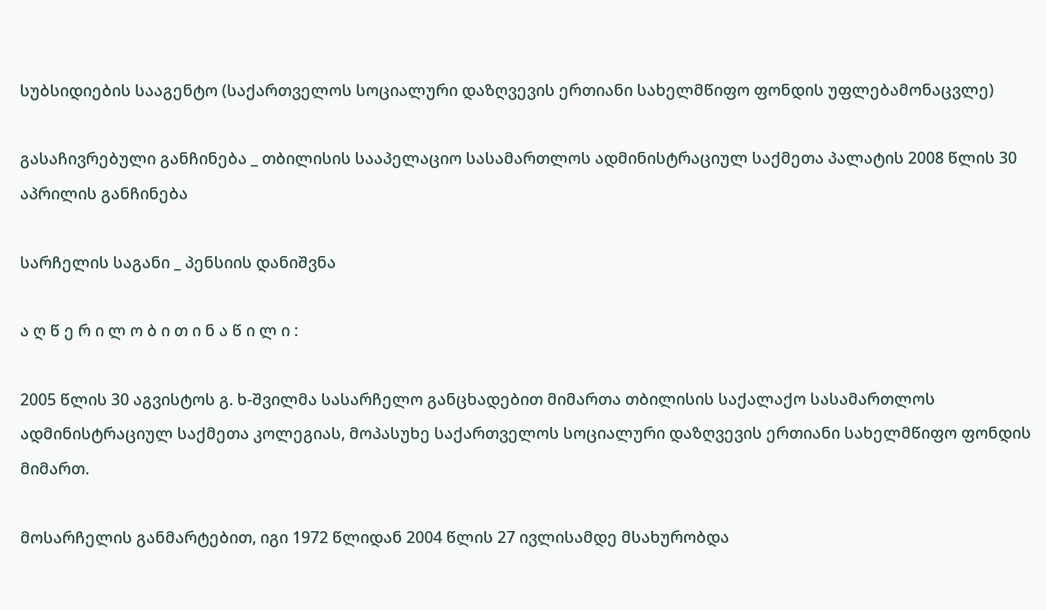სუბსიდიების სააგენტო (საქართველოს სოციალური დაზღვევის ერთიანი სახელმწიფო ფონდის უფლებამონაცვლე)

გასაჩივრებული განჩინება _ თბილისის სააპელაციო სასამართლოს ადმინისტრაციულ საქმეთა პალატის 2008 წლის 30 აპრილის განჩინება

სარჩელის საგანი _ პენსიის დანიშვნა

ა ღ წ ე რ ი ლ ო ბ ი თ ი ნ ა წ ი ლ ი :

2005 წლის 30 აგვისტოს გ. ხ-შვილმა სასარჩელო განცხადებით მიმართა თბილისის საქალაქო სასამართლოს ადმინისტრაციულ საქმეთა კოლეგიას, მოპასუხე საქართველოს სოციალური დაზღვევის ერთიანი სახელმწიფო ფონდის მიმართ.

მოსარჩელის განმარტებით, იგი 1972 წლიდან 2004 წლის 27 ივლისამდე მსახურობდა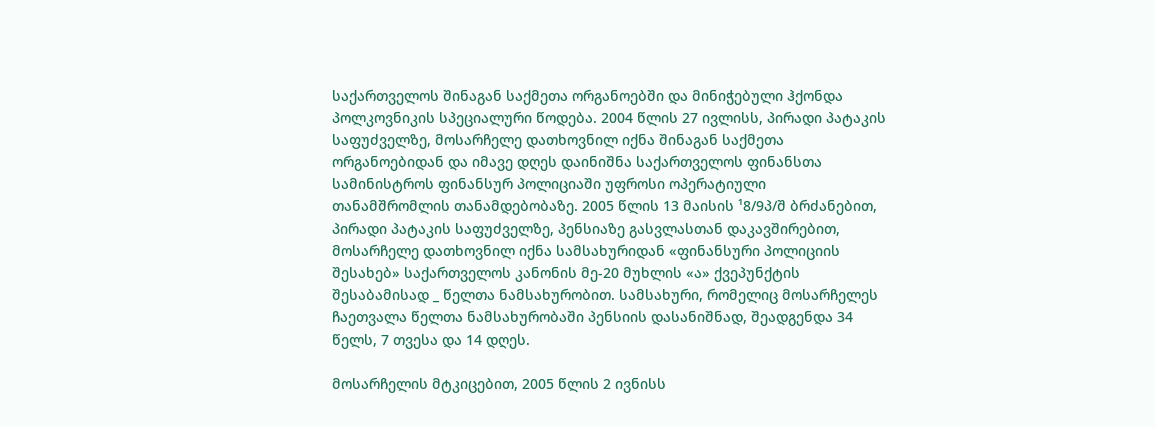საქართველოს შინაგან საქმეთა ორგანოებში და მინიჭებული ჰქონდა პოლკოვნიკის სპეციალური წოდება. 2004 წლის 27 ივლისს, პირადი პატაკის საფუძველზე, მოსარჩელე დათხოვნილ იქნა შინაგან საქმეთა ორგანოებიდან და იმავე დღეს დაინიშნა საქართველოს ფინანსთა სამინისტროს ფინანსურ პოლიციაში უფროსი ოპერატიული თანამშრომლის თანამდებობაზე. 2005 წლის 13 მაისის ¹8/9პ/შ ბრძანებით, პირადი პატაკის საფუძველზე, პენსიაზე გასვლასთან დაკავშირებით, მოსარჩელე დათხოვნილ იქნა სამსახურიდან «ფინანსური პოლიციის შესახებ» საქართველოს კანონის მე-20 მუხლის «ა» ქვეპუნქტის შესაბამისად _ წელთა ნამსახურობით. სამსახური, რომელიც მოსარჩელეს ჩაეთვალა წელთა ნამსახურობაში პენსიის დასანიშნად, შეადგენდა 34 წელს, 7 თვესა და 14 დღეს.

მოსარჩელის მტკიცებით, 2005 წლის 2 ივნისს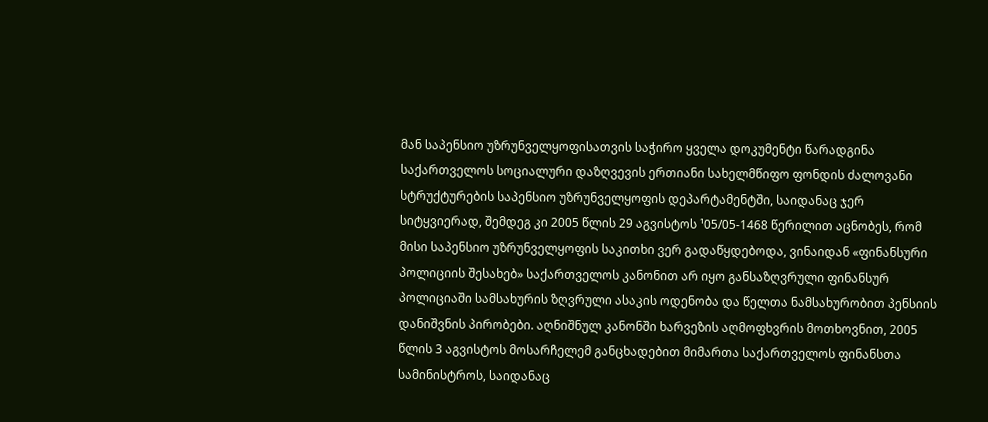მან საპენსიო უზრუნველყოფისათვის საჭირო ყველა დოკუმენტი წარადგინა საქართველოს სოციალური დაზღვევის ერთიანი სახელმწიფო ფონდის ძალოვანი სტრუქტურების საპენსიო უზრუნველყოფის დეპარტამენტში, საიდანაც ჯერ სიტყვიერად, შემდეგ კი 2005 წლის 29 აგვისტოს ¹05/05-1468 წერილით აცნობეს, რომ მისი საპენსიო უზრუნველყოფის საკითხი ვერ გადაწყდებოდა, ვინაიდან «ფინანსური პოლიციის შესახებ» საქართველოს კანონით არ იყო განსაზღვრული ფინანსურ პოლიციაში სამსახურის ზღვრული ასაკის ოდენობა და წელთა ნამსახურობით პენსიის დანიშვნის პირობები. აღნიშნულ კანონში ხარვეზის აღმოფხვრის მოთხოვნით, 2005 წლის 3 აგვისტოს მოსარჩელემ განცხადებით მიმართა საქართველოს ფინანსთა სამინისტროს, საიდანაც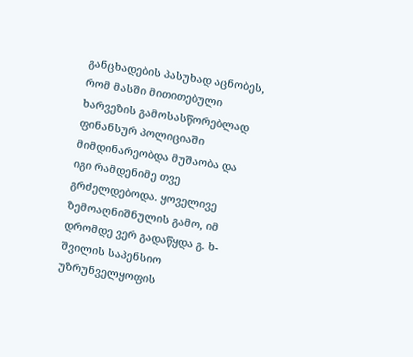განცხადების პასუხად აცნობეს, რომ მასში მითითებული ხარვეზის გამოსასწორებლად ფინანსურ პოლიციაში მიმდინარეობდა მუშაობა და იგი რამდენიმე თვე გრძელდებოდა. ყოველივე ზემოაღნიშნულის გამო, იმ დრომდე ვერ გადაწყდა გ. ხ-შვილის საპენსიო უზრუნველყოფის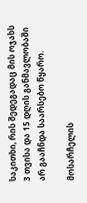საკითხი, რის შედეგადაც მის ოჯახს 3 თვისა და 15 დღის განმავლობაში არ გააჩნდა საარსებო წყარო.

მოსარჩელის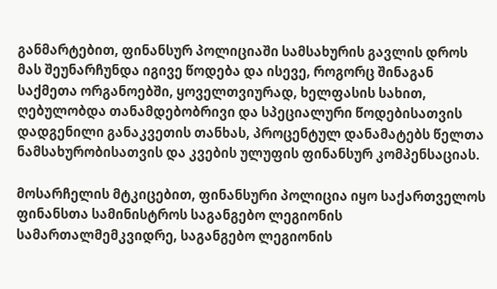განმარტებით, ფინანსურ პოლიციაში სამსახურის გავლის დროს მას შეუნარჩუნდა იგივე წოდება და ისევე, როგორც შინაგან საქმეთა ორგანოებში, ყოველთვიურად, ხელფასის სახით, ღებულობდა თანამდებობრივი და სპეციალური წოდებისათვის დადგენილი განაკვეთის თანხას, პროცენტულ დანამატებს წელთა ნამსახურობისათვის და კვების ულუფის ფინანსურ კომპენსაციას.

მოსარჩელის მტკიცებით, ფინანსური პოლიცია იყო საქართველოს ფინანსთა სამინისტროს საგანგებო ლეგიონის სამართალმემკვიდრე, საგანგებო ლეგიონის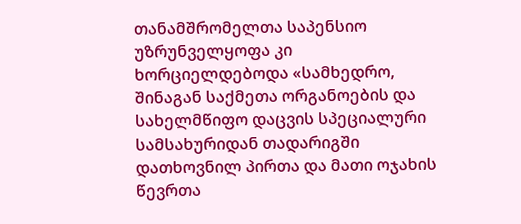თანამშრომელთა საპენსიო უზრუნველყოფა კი ხორციელდებოდა «სამხედრო, შინაგან საქმეთა ორგანოების და სახელმწიფო დაცვის სპეციალური სამსახურიდან თადარიგში დათხოვნილ პირთა და მათი ოჯახის წევრთა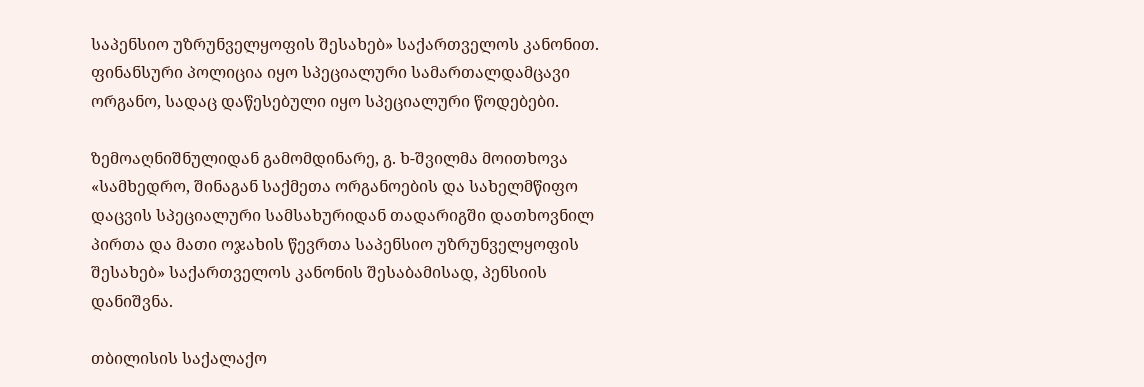საპენსიო უზრუნველყოფის შესახებ» საქართველოს კანონით. ფინანსური პოლიცია იყო სპეციალური სამართალდამცავი ორგანო, სადაც დაწესებული იყო სპეციალური წოდებები.

ზემოაღნიშნულიდან გამომდინარე, გ. ხ-შვილმა მოითხოვა «სამხედრო, შინაგან საქმეთა ორგანოების და სახელმწიფო დაცვის სპეციალური სამსახურიდან თადარიგში დათხოვნილ პირთა და მათი ოჯახის წევრთა საპენსიო უზრუნველყოფის შესახებ» საქართველოს კანონის შესაბამისად, პენსიის დანიშვნა.

თბილისის საქალაქო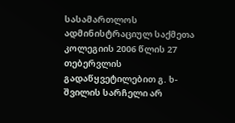სასამართლოს ადმინისტრაციულ საქმეთა კოლეგიის 2006 წლის 27 თებერვლის გადაწყვეტილებით გ. ხ-შვილის სარჩელი არ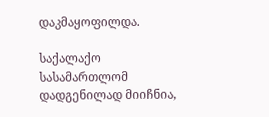დაკმაყოფილდა.

საქალაქო სასამართლომ დადგენილად მიიჩნია,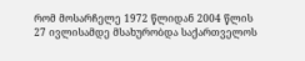რომ მოსარჩელე 1972 წლიდან 2004 წლის 27 ივლისამდე მსახურობდა საქართველოს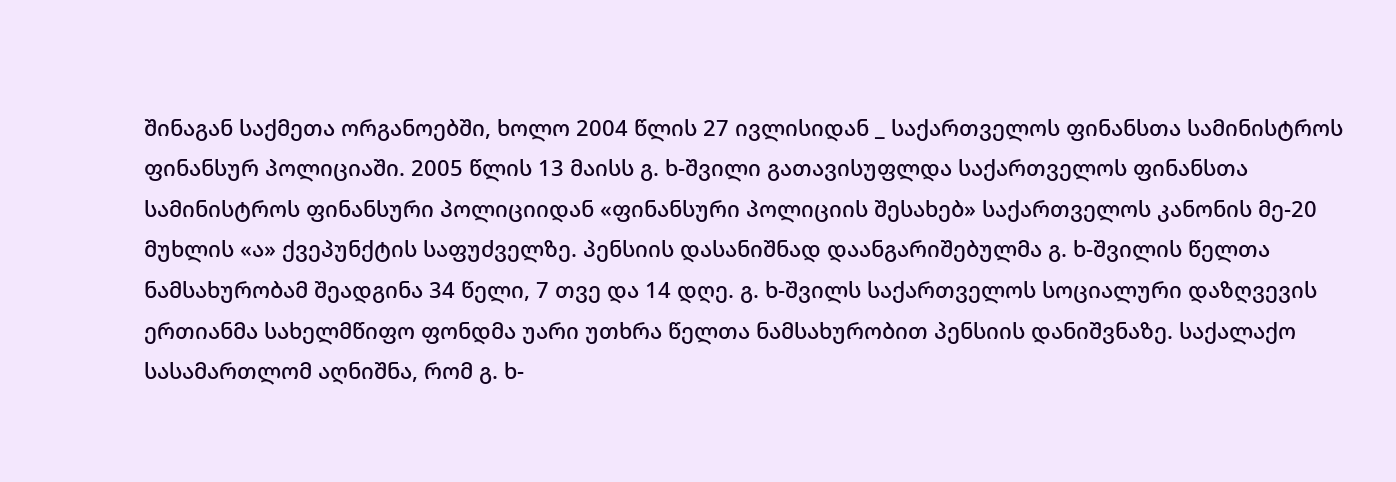შინაგან საქმეთა ორგანოებში, ხოლო 2004 წლის 27 ივლისიდან _ საქართველოს ფინანსთა სამინისტროს ფინანსურ პოლიციაში. 2005 წლის 13 მაისს გ. ხ-შვილი გათავისუფლდა საქართველოს ფინანსთა სამინისტროს ფინანსური პოლიციიდან «ფინანსური პოლიციის შესახებ» საქართველოს კანონის მე-20 მუხლის «ა» ქვეპუნქტის საფუძველზე. პენსიის დასანიშნად დაანგარიშებულმა გ. ხ-შვილის წელთა ნამსახურობამ შეადგინა 34 წელი, 7 თვე და 14 დღე. გ. ხ-შვილს საქართველოს სოციალური დაზღვევის ერთიანმა სახელმწიფო ფონდმა უარი უთხრა წელთა ნამსახურობით პენსიის დანიშვნაზე. საქალაქო სასამართლომ აღნიშნა, რომ გ. ხ-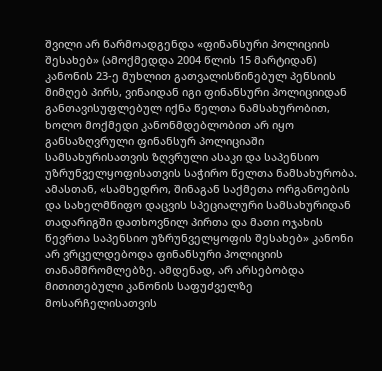შვილი არ წარმოადგენდა «ფინანსური პოლიციის შესახებ» (ამოქმედდა 2004 წლის 15 მარტიდან) კანონის 23-ე მუხლით გათვალისწინებულ პენსიის მიმღებ პირს, ვინაიდან იგი ფინანსური პოლიციიდან განთავისუფლებულ იქნა წელთა ნამსახურობით, ხოლო მოქმედი კანონმდებლობით არ იყო განსაზღვრული ფინანსურ პოლიციაში სამსახურისათვის ზღვრული ასაკი და საპენსიო უზრუნველყოფისათვის საჭირო წელთა ნამსახურობა. ამასთან, «სამხედრო, შინაგან საქმეთა ორგანოების და სახელმწიფო დაცვის სპეციალური სამსახურიდან თადარიგში დათხოვნილ პირთა და მათი ოჯახის წევრთა საპენსიო უზრუნველყოფის შესახებ» კანონი არ ვრცელდებოდა ფინანსური პოლიციის თანამშრომლებზე. ამდენად, არ არსებობდა მითითებული კანონის საფუძველზე მოსარჩელისათვის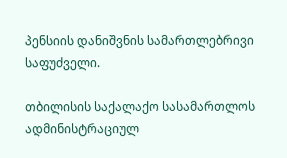პენსიის დანიშვნის სამართლებრივი საფუძველი.

თბილისის საქალაქო სასამართლოს ადმინისტრაციულ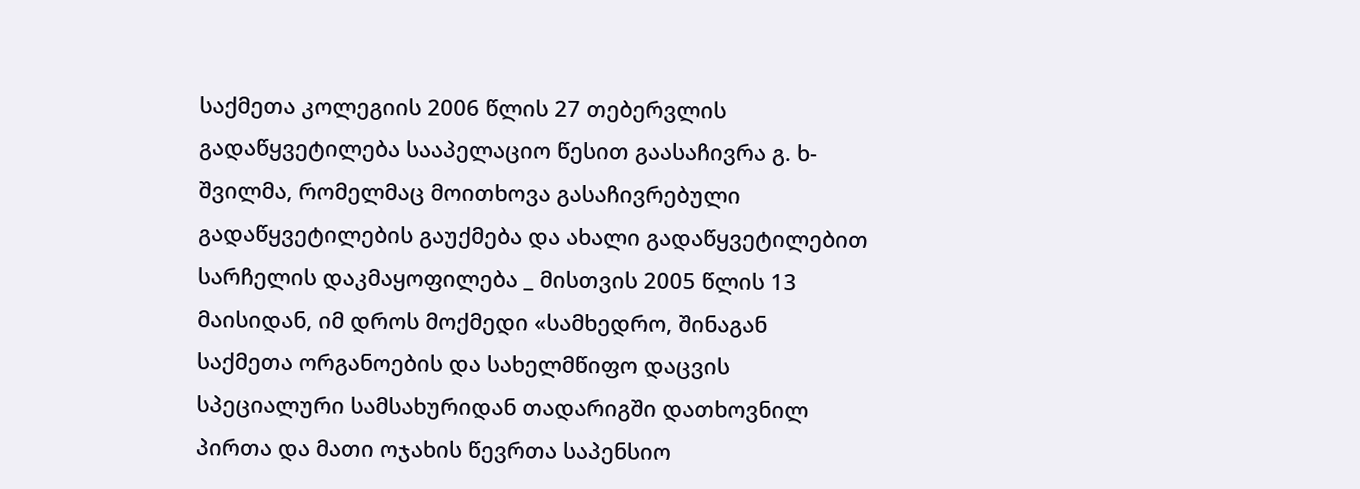საქმეთა კოლეგიის 2006 წლის 27 თებერვლის გადაწყვეტილება სააპელაციო წესით გაასაჩივრა გ. ხ-შვილმა, რომელმაც მოითხოვა გასაჩივრებული გადაწყვეტილების გაუქმება და ახალი გადაწყვეტილებით სარჩელის დაკმაყოფილება _ მისთვის 2005 წლის 13 მაისიდან, იმ დროს მოქმედი «სამხედრო, შინაგან საქმეთა ორგანოების და სახელმწიფო დაცვის სპეციალური სამსახურიდან თადარიგში დათხოვნილ პირთა და მათი ოჯახის წევრთა საპენსიო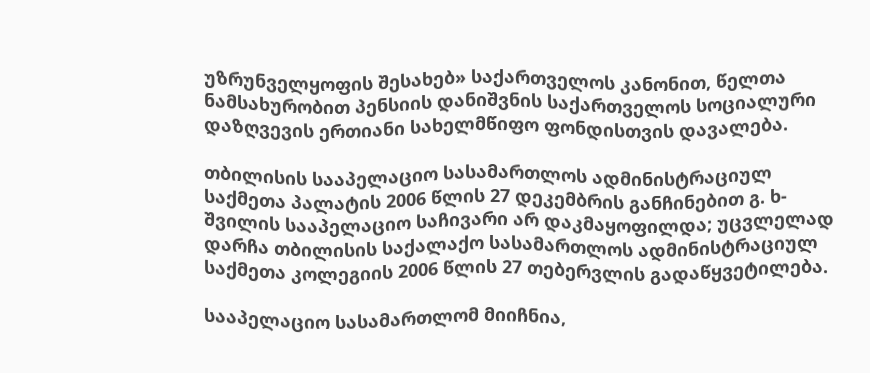უზრუნველყოფის შესახებ» საქართველოს კანონით, წელთა ნამსახურობით პენსიის დანიშვნის საქართველოს სოციალური დაზღვევის ერთიანი სახელმწიფო ფონდისთვის დავალება.

თბილისის სააპელაციო სასამართლოს ადმინისტრაციულ საქმეთა პალატის 2006 წლის 27 დეკემბრის განჩინებით გ. ხ-შვილის სააპელაციო საჩივარი არ დაკმაყოფილდა; უცვლელად დარჩა თბილისის საქალაქო სასამართლოს ადმინისტრაციულ საქმეთა კოლეგიის 2006 წლის 27 თებერვლის გადაწყვეტილება.

სააპელაციო სასამართლომ მიიჩნია,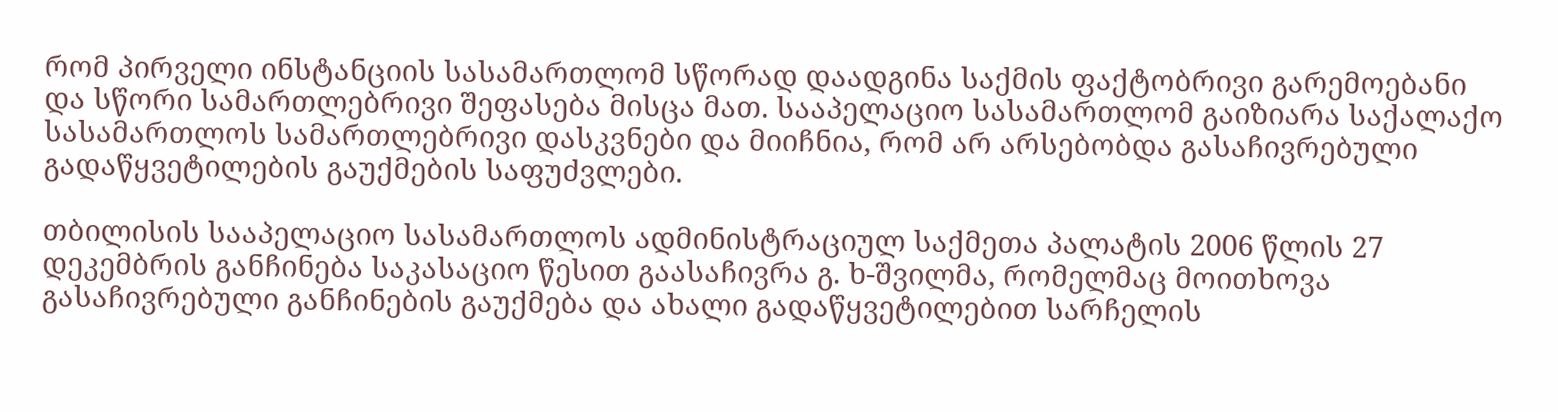რომ პირველი ინსტანციის სასამართლომ სწორად დაადგინა საქმის ფაქტობრივი გარემოებანი და სწორი სამართლებრივი შეფასება მისცა მათ. სააპელაციო სასამართლომ გაიზიარა საქალაქო სასამართლოს სამართლებრივი დასკვნები და მიიჩნია, რომ არ არსებობდა გასაჩივრებული გადაწყვეტილების გაუქმების საფუძვლები.

თბილისის სააპელაციო სასამართლოს ადმინისტრაციულ საქმეთა პალატის 2006 წლის 27 დეკემბრის განჩინება საკასაციო წესით გაასაჩივრა გ. ხ-შვილმა, რომელმაც მოითხოვა გასაჩივრებული განჩინების გაუქმება და ახალი გადაწყვეტილებით სარჩელის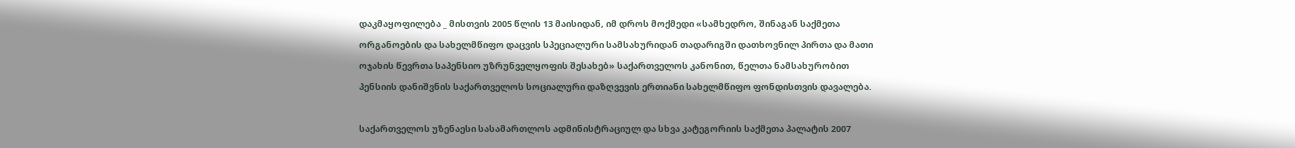დაკმაყოფილება _ მისთვის 2005 წლის 13 მაისიდან, იმ დროს მოქმედი «სამხედრო, შინაგან საქმეთა ორგანოების და სახელმწიფო დაცვის სპეციალური სამსახურიდან თადარიგში დათხოვნილ პირთა და მათი ოჯახის წევრთა საპენსიო უზრუნველყოფის შესახებ» საქართველოს კანონით, წელთა ნამსახურობით პენსიის დანიშვნის საქართველოს სოციალური დაზღვევის ერთიანი სახელმწიფო ფონდისთვის დავალება.

საქართველოს უზენაესი სასამართლოს ადმინისტრაციულ და სხვა კატეგორიის საქმეთა პალატის 2007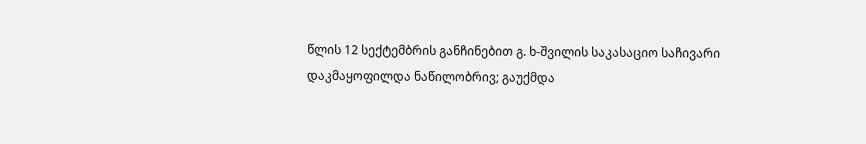წლის 12 სექტემბრის განჩინებით გ. ხ-შვილის საკასაციო საჩივარი დაკმაყოფილდა ნაწილობრივ; გაუქმდა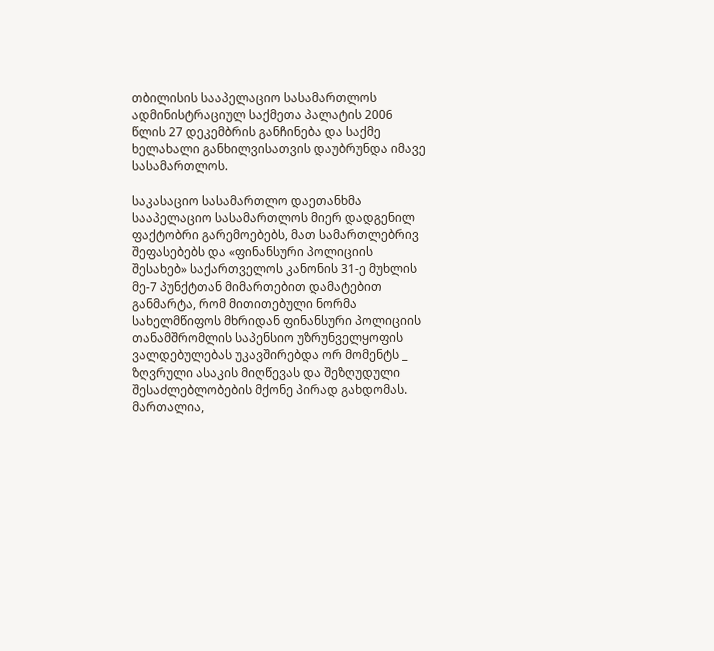თბილისის სააპელაციო სასამართლოს ადმინისტრაციულ საქმეთა პალატის 2006 წლის 27 დეკემბრის განჩინება და საქმე ხელახალი განხილვისათვის დაუბრუნდა იმავე სასამართლოს.

საკასაციო სასამართლო დაეთანხმა სააპელაციო სასამართლოს მიერ დადგენილ ფაქტობრი გარემოებებს, მათ სამართლებრივ შეფასებებს და «ფინანსური პოლიციის შესახებ» საქართველოს კანონის 31-ე მუხლის მე-7 პუნქტთან მიმართებით დამატებით განმარტა, რომ მითითებული ნორმა სახელმწიფოს მხრიდან ფინანსური პოლიციის თანამშრომლის საპენსიო უზრუნველყოფის ვალდებულებას უკავშირებდა ორ მომენტს _ ზღვრული ასაკის მიღწევას და შეზღუდული შესაძლებლობების მქონე პირად გახდომას. მართალია,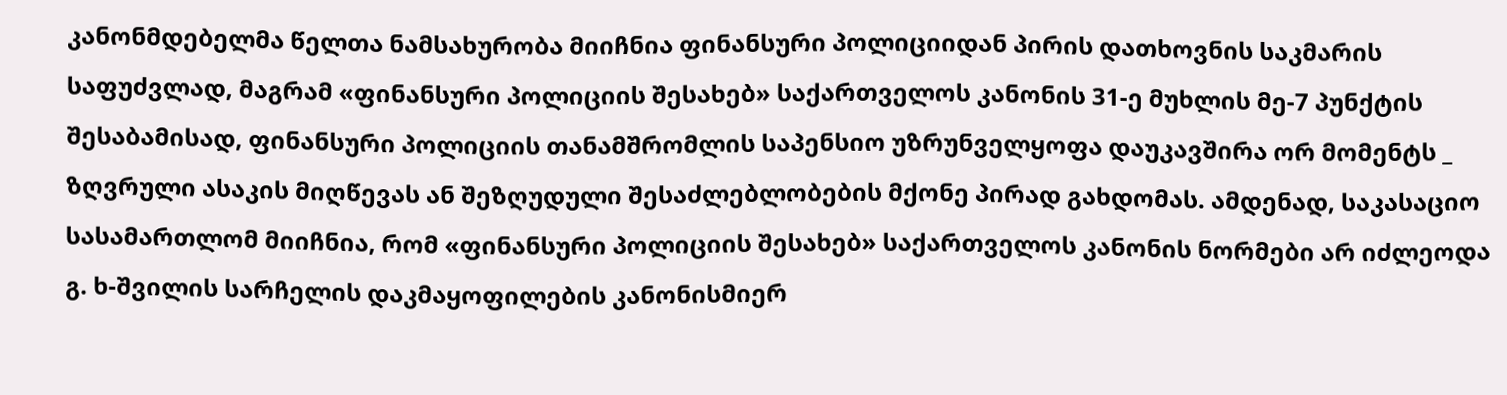კანონმდებელმა წელთა ნამსახურობა მიიჩნია ფინანსური პოლიციიდან პირის დათხოვნის საკმარის საფუძვლად, მაგრამ «ფინანსური პოლიციის შესახებ» საქართველოს კანონის 31-ე მუხლის მე-7 პუნქტის შესაბამისად, ფინანსური პოლიციის თანამშრომლის საპენსიო უზრუნველყოფა დაუკავშირა ორ მომენტს _ ზღვრული ასაკის მიღწევას ან შეზღუდული შესაძლებლობების მქონე პირად გახდომას. ამდენად, საკასაციო სასამართლომ მიიჩნია, რომ «ფინანსური პოლიციის შესახებ» საქართველოს კანონის ნორმები არ იძლეოდა გ. ხ-შვილის სარჩელის დაკმაყოფილების კანონისმიერ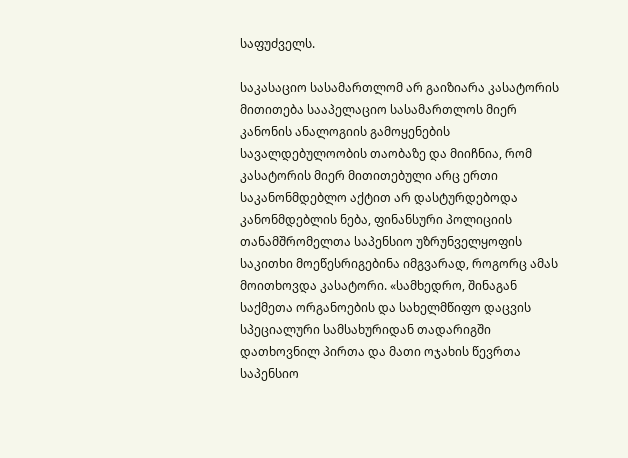საფუძველს.

საკასაციო სასამართლომ არ გაიზიარა კასატორის მითითება სააპელაციო სასამართლოს მიერ კანონის ანალოგიის გამოყენების სავალდებულოობის თაობაზე და მიიჩნია, რომ კასატორის მიერ მითითებული არც ერთი საკანონმდებლო აქტით არ დასტურდებოდა კანონმდებლის ნება, ფინანსური პოლიციის თანამშრომელთა საპენსიო უზრუნველყოფის საკითხი მოეწესრიგებინა იმგვარად, როგორც ამას მოითხოვდა კასატორი. «სამხედრო, შინაგან საქმეთა ორგანოების და სახელმწიფო დაცვის სპეციალური სამსახურიდან თადარიგში დათხოვნილ პირთა და მათი ოჯახის წევრთა საპენსიო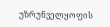უზრუნველყოფის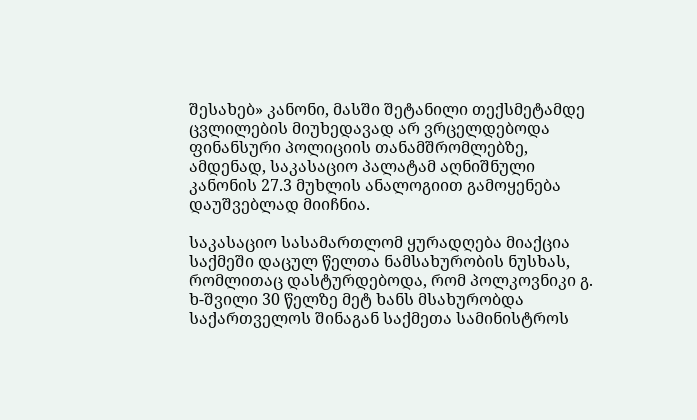შესახებ» კანონი, მასში შეტანილი თექსმეტამდე ცვლილების მიუხედავად არ ვრცელდებოდა ფინანსური პოლიციის თანამშრომლებზე, ამდენად, საკასაციო პალატამ აღნიშნული კანონის 27.3 მუხლის ანალოგიით გამოყენება დაუშვებლად მიიჩნია.

საკასაციო სასამართლომ ყურადღება მიაქცია საქმეში დაცულ წელთა ნამსახურობის ნუსხას, რომლითაც დასტურდებოდა, რომ პოლკოვნიკი გ. ხ-შვილი 30 წელზე მეტ ხანს მსახურობდა საქართველოს შინაგან საქმეთა სამინისტროს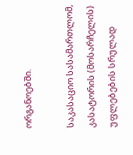ორგანოებში.

საკასაციო სასამართლომ, კასატორის (მოსარჩელის) უფლებების სრულად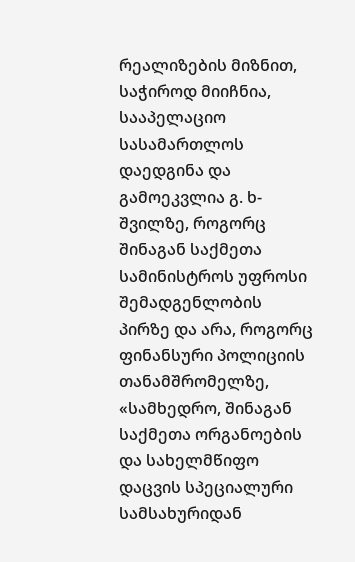რეალიზების მიზნით, საჭიროდ მიიჩნია, სააპელაციო სასამართლოს დაედგინა და გამოეკვლია გ. ხ-შვილზე, როგორც შინაგან საქმეთა სამინისტროს უფროსი შემადგენლობის პირზე და არა, როგორც ფინანსური პოლიციის თანამშრომელზე, «სამხედრო, შინაგან საქმეთა ორგანოების და სახელმწიფო დაცვის სპეციალური სამსახურიდან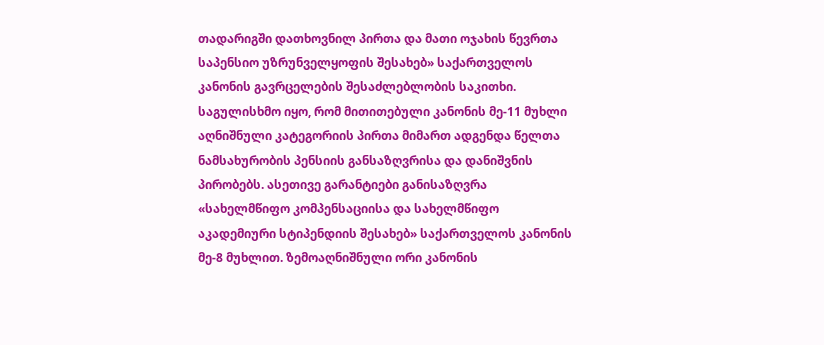თადარიგში დათხოვნილ პირთა და მათი ოჯახის წევრთა საპენსიო უზრუნველყოფის შესახებ» საქართველოს კანონის გავრცელების შესაძლებლობის საკითხი. საგულისხმო იყო, რომ მითითებული კანონის მე-11 მუხლი აღნიშნული კატეგორიის პირთა მიმართ ადგენდა წელთა ნამსახურობის პენსიის განსაზღვრისა და დანიშვნის პირობებს. ასეთივე გარანტიები განისაზღვრა «სახელმწიფო კომპენსაციისა და სახელმწიფო აკადემიური სტიპენდიის შესახებ» საქართველოს კანონის მე-8 მუხლით. ზემოაღნიშნული ორი კანონის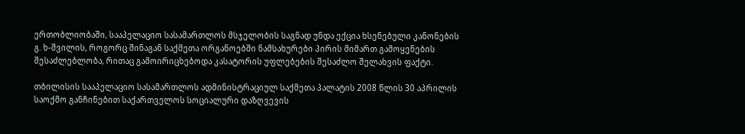ერთობლიობაში, სააპელაციო სასამართლოს მსჯელობის საგნად უნდა ექცია ხსენებული კანონების გ. ხ-შვილის, როგორც შინაგან საქმეთა ორგანოებში ნამსახურები პირის მიმართ გამოყენების შესაძლებლობა, რითაც გამოირიცხებოდა კასატორის უფლებების შესაძლო შელახვის ფაქტი.

თბილისის სააპელაციო სასამართლოს ადმინისტრაციულ საქმეთა პალატის 2008 წლის 30 აპრილის საოქმო განჩინებით საქართველოს სოციალური დაზღვევის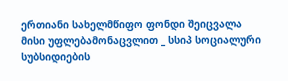ერთიანი სახელმწიფო ფონდი შეიცვალა მისი უფლებამონაცვლით _ სსიპ სოციალური სუბსიდიების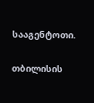სააგენტოთი.

თბილისის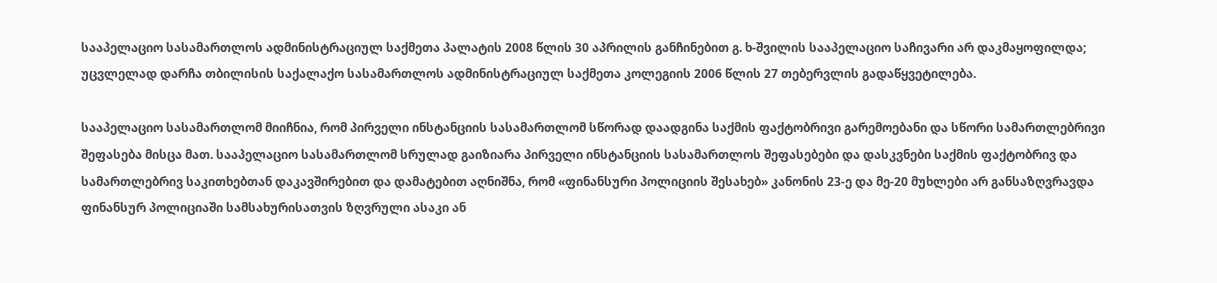სააპელაციო სასამართლოს ადმინისტრაციულ საქმეთა პალატის 2008 წლის 30 აპრილის განჩინებით გ. ხ-შვილის სააპელაციო საჩივარი არ დაკმაყოფილდა; უცვლელად დარჩა თბილისის საქალაქო სასამართლოს ადმინისტრაციულ საქმეთა კოლეგიის 2006 წლის 27 თებერვლის გადაწყვეტილება.

სააპელაციო სასამართლომ მიიჩნია, რომ პირველი ინსტანციის სასამართლომ სწორად დაადგინა საქმის ფაქტობრივი გარემოებანი და სწორი სამართლებრივი შეფასება მისცა მათ. სააპელაციო სასამართლომ სრულად გაიზიარა პირველი ინსტანციის სასამართლოს შეფასებები და დასკვნები საქმის ფაქტობრივ და სამართლებრივ საკითხებთან დაკავშირებით და დამატებით აღნიშნა, რომ «ფინანსური პოლიციის შესახებ» კანონის 23-ე და მე-20 მუხლები არ განსაზღვრავდა ფინანსურ პოლიციაში სამსახურისათვის ზღვრული ასაკი ან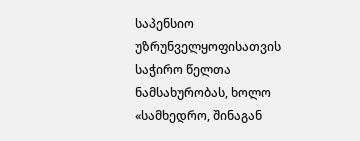საპენსიო უზრუნველყოფისათვის საჭირო წელთა ნამსახურობას, ხოლო «სამხედრო, შინაგან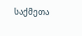საქმეთა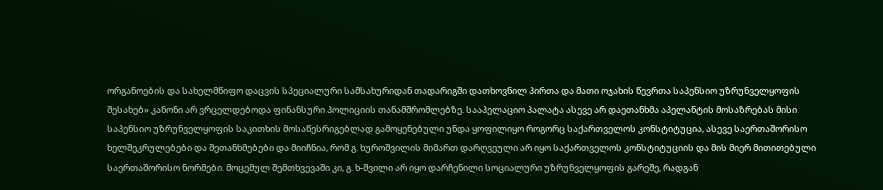ორგანოების და სახელმწიფო დაცვის სპეციალური სამსახურიდან თადარიგში დათხოვნილ პირთა და მათი ოჯახის წევრთა საპენსიო უზრუნველყოფის შესახებ» კანონი არ ვრცელდებოდა ფინანსური პოლიციის თანამშრომლებზე. სააპელაციო პალატა ასევე არ დაეთანხმა აპელანტის მოსაზრებას მისი საპენსიო უზრუნველყოფის საკითხის მოსაწესრიგებლად გამოყენებული უნდა ყოფილიყო როგორც საქართველოს კონსტიტუცია, ასევე საერთაშორისო ხელშეკრულებები და შეთანხმებები და მიიჩნია, რომ გ. ხუროშვილის მიმართ დარღვეული არ იყო საქართველოს კონსტიტუციის და მის მიერ მითითებული საერთაშორისო ნორმები. მოცემულ შემთხვევაში კი, გ. ხ-შვილი არ იყო დარჩენილი სოციალური უზრუნველყოფის გარეშე, რადგან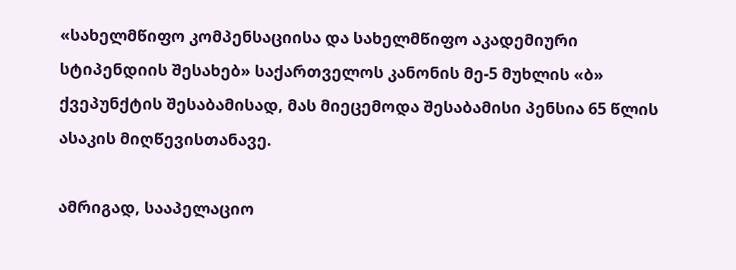«სახელმწიფო კომპენსაციისა და სახელმწიფო აკადემიური სტიპენდიის შესახებ» საქართველოს კანონის მე-5 მუხლის «ბ» ქვეპუნქტის შესაბამისად, მას მიეცემოდა შესაბამისი პენსია 65 წლის ასაკის მიღწევისთანავე.

ამრიგად, სააპელაციო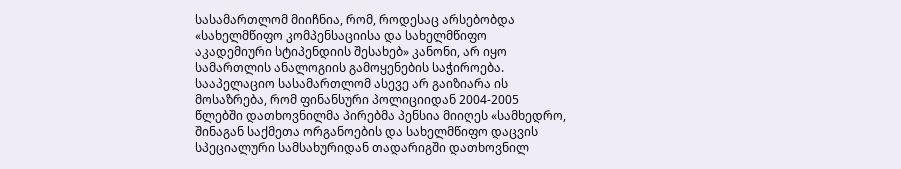სასამართლომ მიიჩნია, რომ, როდესაც არსებობდა «სახელმწიფო კომპენსაციისა და სახელმწიფო აკადემიური სტიპენდიის შესახებ» კანონი, არ იყო სამართლის ანალოგიის გამოყენების საჭიროება. სააპელაციო სასამართლომ ასევე არ გაიზიარა ის მოსაზრება, რომ ფინანსური პოლიციიდან 2004-2005 წლებში დათხოვნილმა პირებმა პენსია მიიღეს «სამხედრო, შინაგან საქმეთა ორგანოების და სახელმწიფო დაცვის სპეციალური სამსახურიდან თადარიგში დათხოვნილ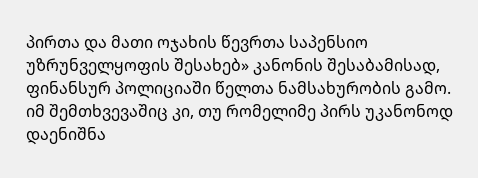პირთა და მათი ოჯახის წევრთა საპენსიო უზრუნველყოფის შესახებ» კანონის შესაბამისად, ფინანსურ პოლიციაში წელთა ნამსახურობის გამო. იმ შემთხვევაშიც კი, თუ რომელიმე პირს უკანონოდ დაენიშნა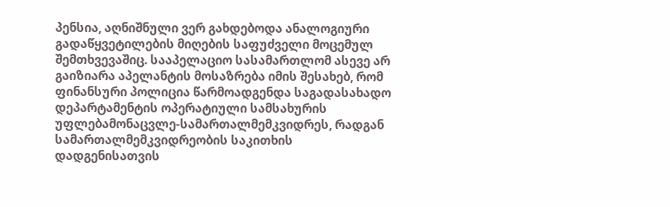პენსია, აღნიშნული ვერ გახდებოდა ანალოგიური გადაწყვეტილების მიღების საფუძველი მოცემულ შემთხვევაშიც. სააპელაციო სასამართლომ ასევე არ გაიზიარა აპელანტის მოსაზრება იმის შესახებ, რომ ფინანსური პოლიცია წარმოადგენდა საგადასახადო დეპარტამენტის ოპერატიული სამსახურის უფლებამონაცვლე-სამართალმემკვიდრეს, რადგან სამართალმემკვიდრეობის საკითხის დადგენისათვის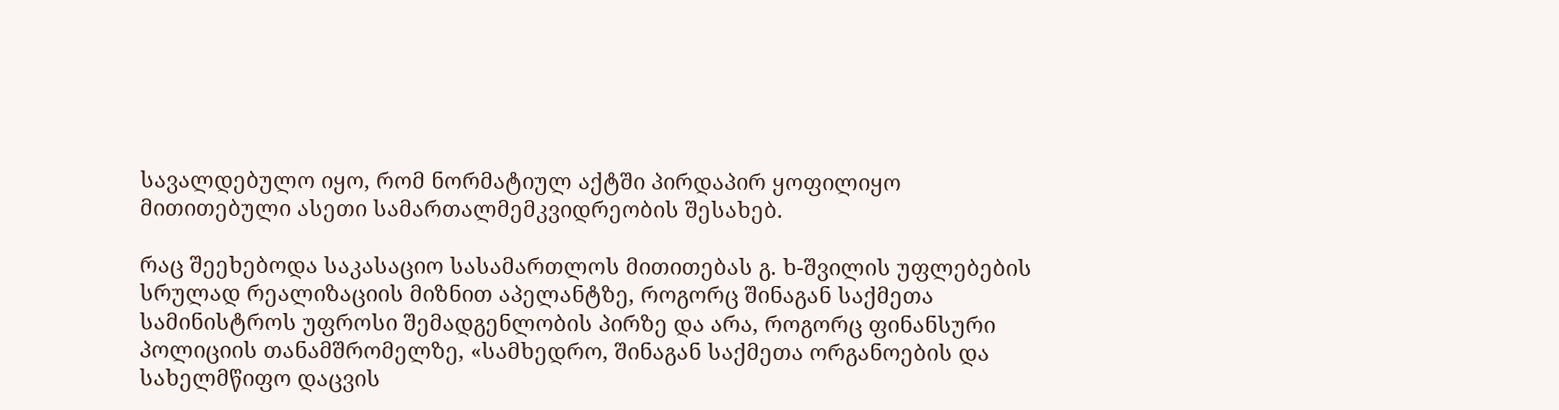სავალდებულო იყო, რომ ნორმატიულ აქტში პირდაპირ ყოფილიყო მითითებული ასეთი სამართალმემკვიდრეობის შესახებ.

რაც შეეხებოდა საკასაციო სასამართლოს მითითებას გ. ხ-შვილის უფლებების სრულად რეალიზაციის მიზნით აპელანტზე, როგორც შინაგან საქმეთა სამინისტროს უფროსი შემადგენლობის პირზე და არა, როგორც ფინანსური პოლიციის თანამშრომელზე, «სამხედრო, შინაგან საქმეთა ორგანოების და სახელმწიფო დაცვის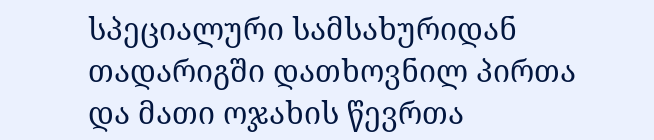სპეციალური სამსახურიდან თადარიგში დათხოვნილ პირთა და მათი ოჯახის წევრთა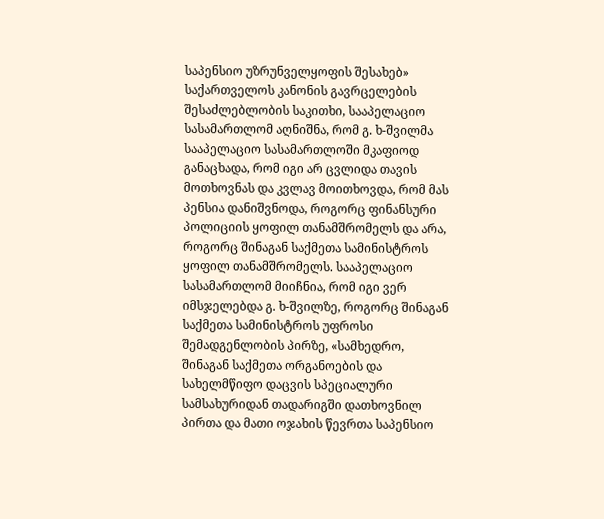საპენსიო უზრუნველყოფის შესახებ» საქართველოს კანონის გავრცელების შესაძლებლობის საკითხი, სააპელაციო სასამართლომ აღნიშნა, რომ გ. ხ-შვილმა სააპელაციო სასამართლოში მკაფიოდ განაცხადა, რომ იგი არ ცვლიდა თავის მოთხოვნას და კვლავ მოითხოვდა, რომ მას პენსია დანიშვნოდა, როგორც ფინანსური პოლიციის ყოფილ თანამშრომელს და არა, როგორც შინაგან საქმეთა სამინისტროს ყოფილ თანამშრომელს. სააპელაციო სასამართლომ მიიჩნია, რომ იგი ვერ იმსჯელებდა გ. ხ-შვილზე, როგორც შინაგან საქმეთა სამინისტროს უფროსი შემადგენლობის პირზე, «სამხედრო, შინაგან საქმეთა ორგანოების და სახელმწიფო დაცვის სპეციალური სამსახურიდან თადარიგში დათხოვნილ პირთა და მათი ოჯახის წევრთა საპენსიო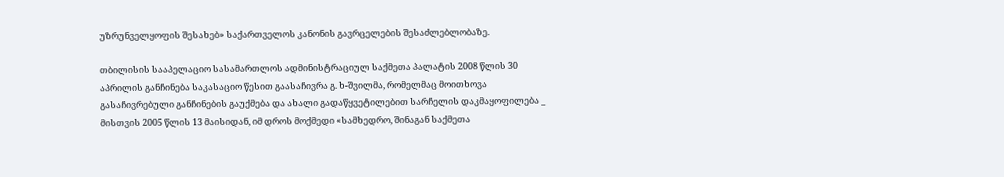უზრუნველყოფის შესახებ» საქართველოს კანონის გავრცელების შესაძლებლობაზე.

თბილისის სააპელაციო სასამართლოს ადმინისტრაციულ საქმეთა პალატის 2008 წლის 30 აპრილის განჩინება საკასაციო წესით გაასაჩივრა გ. ხ-შვილმა, რომელმაც მოითხოვა გასაჩივრებული განჩინების გაუქმება და ახალი გადაწყვეტილებით სარჩელის დაკმაყოფილება _ მისთვის 2005 წლის 13 მაისიდან, იმ დროს მოქმედი «სამხედრო, შინაგან საქმეთა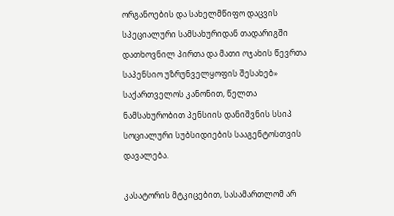ორგანოების და სახელმწიფო დაცვის სპეციალური სამსახურიდან თადარიგში დათხოვნილ პირთა და მათი ოჯახის წევრთა საპენსიო უზრუნველყოფის შესახებ» საქართველოს კანონით, წელთა ნამსახურობით პენსიის დანიშვნის სსიპ სოციალური სუბსიდიების სააგენტოსთვის დავალება.

კასატორის მტკიცებით, სასამართლომ არ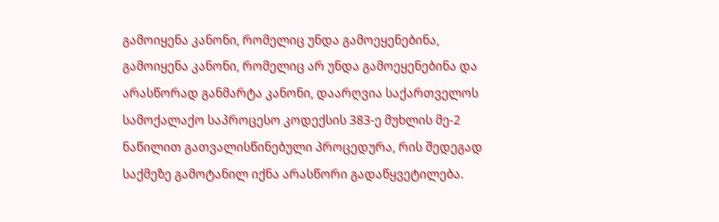გამოიყენა კანონი, რომელიც უნდა გამოეყენებინა, გამოიყენა კანონი, რომელიც არ უნდა გამოეყენებინა და არასწორად განმარტა კანონი, დაარღვია საქართველოს სამოქალაქო საპროცესო კოდექსის 383-ე მუხლის მე-2 ნაწილით გათვალისწინებული პროცედურა, რის შედეგად საქმეზე გამოტანილ იქნა არასწორი გადაწყვეტილება.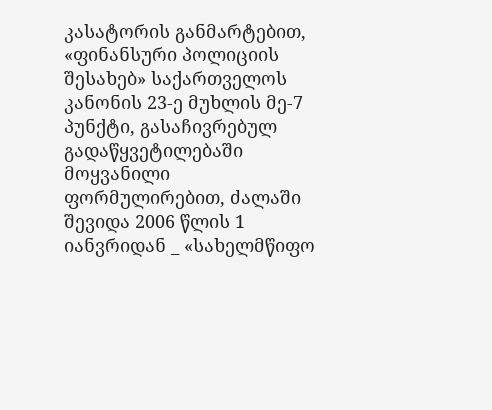კასატორის განმარტებით, «ფინანსური პოლიციის შესახებ» საქართველოს კანონის 23-ე მუხლის მე-7 პუნქტი, გასაჩივრებულ გადაწყვეტილებაში მოყვანილი ფორმულირებით, ძალაში შევიდა 2006 წლის 1 იანვრიდან _ «სახელმწიფო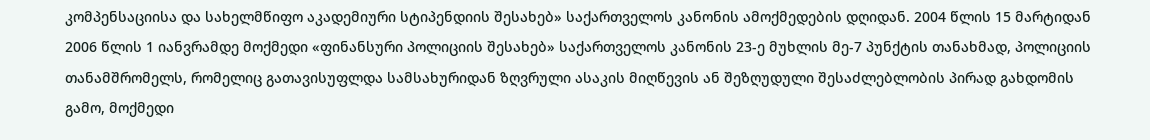კომპენსაციისა და სახელმწიფო აკადემიური სტიპენდიის შესახებ» საქართველოს კანონის ამოქმედების დღიდან. 2004 წლის 15 მარტიდან 2006 წლის 1 იანვრამდე მოქმედი «ფინანსური პოლიციის შესახებ» საქართველოს კანონის 23-ე მუხლის მე-7 პუნქტის თანახმად, პოლიციის თანამშრომელს, რომელიც გათავისუფლდა სამსახურიდან ზღვრული ასაკის მიღწევის ან შეზღუდული შესაძლებლობის პირად გახდომის გამო, მოქმედი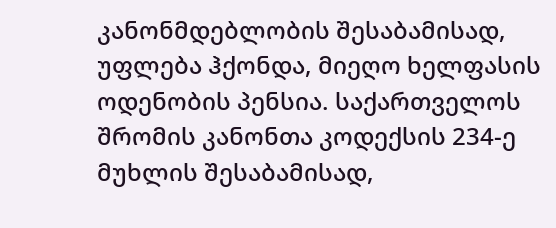კანონმდებლობის შესაბამისად, უფლება ჰქონდა, მიეღო ხელფასის ოდენობის პენსია. საქართველოს შრომის კანონთა კოდექსის 234-ე მუხლის შესაბამისად,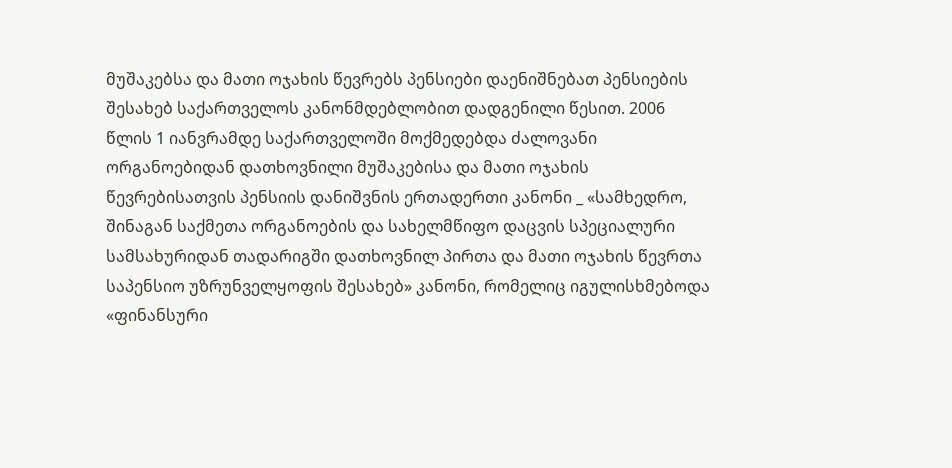მუშაკებსა და მათი ოჯახის წევრებს პენსიები დაენიშნებათ პენსიების შესახებ საქართველოს კანონმდებლობით დადგენილი წესით. 2006 წლის 1 იანვრამდე საქართველოში მოქმედებდა ძალოვანი ორგანოებიდან დათხოვნილი მუშაკებისა და მათი ოჯახის წევრებისათვის პენსიის დანიშვნის ერთადერთი კანონი _ «სამხედრო, შინაგან საქმეთა ორგანოების და სახელმწიფო დაცვის სპეციალური სამსახურიდან თადარიგში დათხოვნილ პირთა და მათი ოჯახის წევრთა საპენსიო უზრუნველყოფის შესახებ» კანონი, რომელიც იგულისხმებოდა «ფინანსური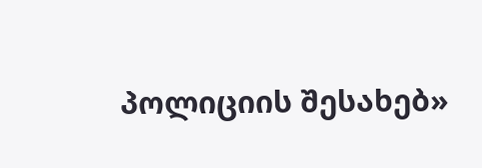პოლიციის შესახებ»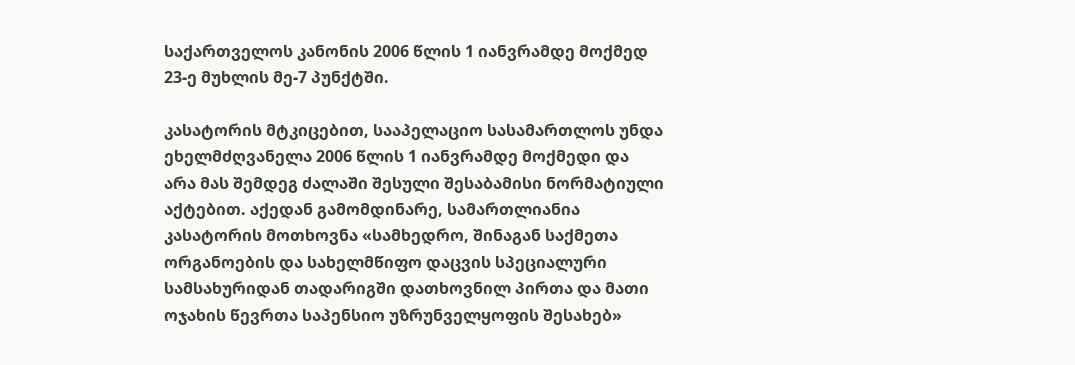საქართველოს კანონის 2006 წლის 1 იანვრამდე მოქმედ 23-ე მუხლის მე-7 პუნქტში.

კასატორის მტკიცებით, სააპელაციო სასამართლოს უნდა ეხელმძღვანელა 2006 წლის 1 იანვრამდე მოქმედი და არა მას შემდეგ ძალაში შესული შესაბამისი ნორმატიული აქტებით. აქედან გამომდინარე, სამართლიანია კასატორის მოთხოვნა «სამხედრო, შინაგან საქმეთა ორგანოების და სახელმწიფო დაცვის სპეციალური სამსახურიდან თადარიგში დათხოვნილ პირთა და მათი ოჯახის წევრთა საპენსიო უზრუნველყოფის შესახებ»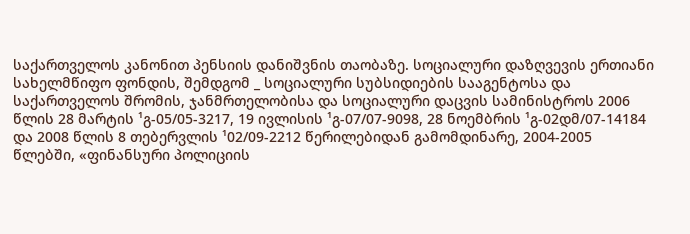საქართველოს კანონით პენსიის დანიშვნის თაობაზე. სოციალური დაზღვევის ერთიანი სახელმწიფო ფონდის, შემდგომ _ სოციალური სუბსიდიების სააგენტოსა და საქართველოს შრომის, ჯანმრთელობისა და სოციალური დაცვის სამინისტროს 2006 წლის 28 მარტის ¹გ-05/05-3217, 19 ივლისის ¹გ-07/07-9098, 28 ნოემბრის ¹გ-02დმ/07-14184 და 2008 წლის 8 თებერვლის ¹02/09-2212 წერილებიდან გამომდინარე, 2004-2005 წლებში, «ფინანსური პოლიციის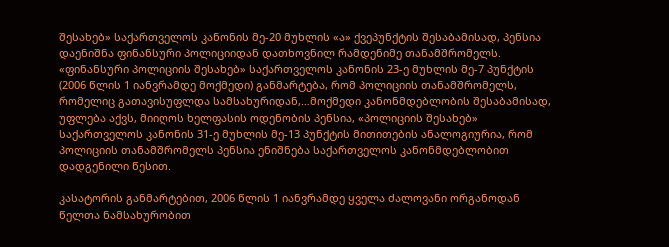შესახებ» საქართველოს კანონის მე-20 მუხლის «ა» ქვეპუნქტის შესაბამისად, პენსია დაენიშნა ფინანსური პოლიციიდან დათხოვნილ რამდენიმე თანამშრომელს. «ფინანსური პოლიციის შესახებ» საქართველოს კანონის 23-ე მუხლის მე-7 პუნქტის (2006 წლის 1 იანვრამდე მოქმედი) განმარტება, რომ პოლიციის თანამშრომელს, რომელიც გათავისუფლდა სამსახურიდან,…მოქმედი კანონმდებლობის შესაბამისად, უფლება აქვს, მიიღოს ხელფასის ოდენობის პენსია, «პოლიციის შესახებ» საქართველოს კანონის 31-ე მუხლის მე-13 პუნქტის მითითების ანალოგიურია, რომ პოლიციის თანამშრომელს პენსია ენიშნება საქართველოს კანონმდებლობით დადგენილი წესით.

კასატორის განმარტებით, 2006 წლის 1 იანვრამდე ყველა ძალოვანი ორგანოდან წელთა ნამსახურობით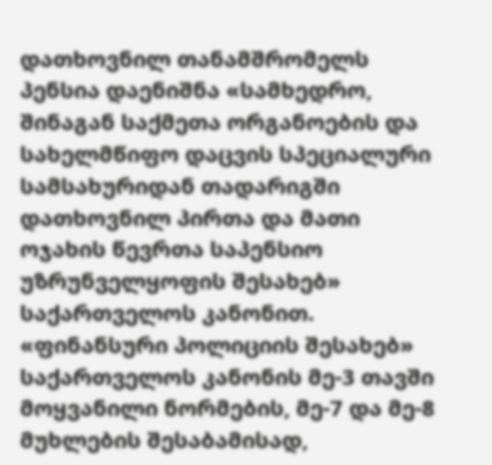დათხოვნილ თანამშრომელს პენსია დაენიშნა «სამხედრო, შინაგან საქმეთა ორგანოების და სახელმწიფო დაცვის სპეციალური სამსახურიდან თადარიგში დათხოვნილ პირთა და მათი ოჯახის წევრთა საპენსიო უზრუნველყოფის შესახებ» საქართველოს კანონით. «ფინანსური პოლიციის შესახებ» საქართველოს კანონის მე-3 თავში მოყვანილი ნორმების, მე-7 და მე-8 მუხლების შესაბამისად,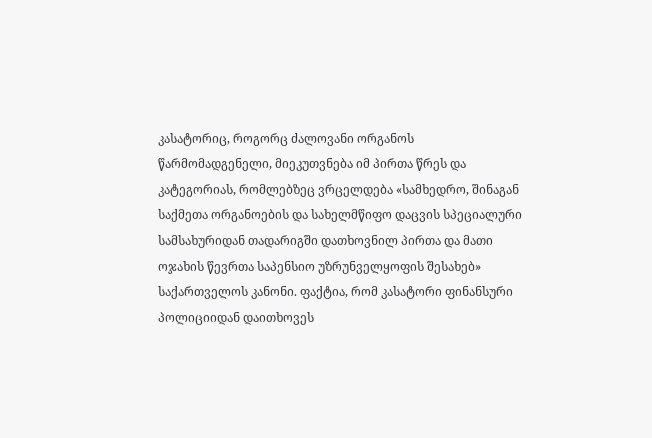კასატორიც, როგორც ძალოვანი ორგანოს წარმომადგენელი, მიეკუთვნება იმ პირთა წრეს და კატეგორიას, რომლებზეც ვრცელდება «სამხედრო, შინაგან საქმეთა ორგანოების და სახელმწიფო დაცვის სპეციალური სამსახურიდან თადარიგში დათხოვნილ პირთა და მათი ოჯახის წევრთა საპენსიო უზრუნველყოფის შესახებ» საქართველოს კანონი. ფაქტია, რომ კასატორი ფინანსური პოლიციიდან დაითხოვეს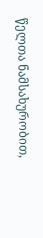წელთა ნამსახურობით,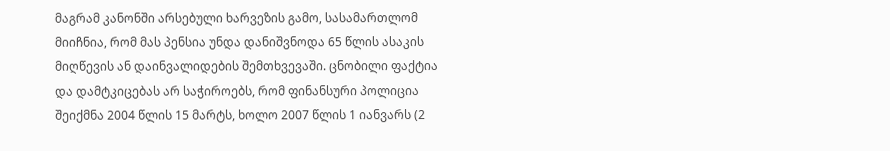მაგრამ კანონში არსებული ხარვეზის გამო, სასამართლომ მიიჩნია, რომ მას პენსია უნდა დანიშვნოდა 65 წლის ასაკის მიღწევის ან დაინვალიდების შემთხვევაში. ცნობილი ფაქტია და დამტკიცებას არ საჭიროებს, რომ ფინანსური პოლიცია შეიქმნა 2004 წლის 15 მარტს, ხოლო 2007 წლის 1 იანვარს (2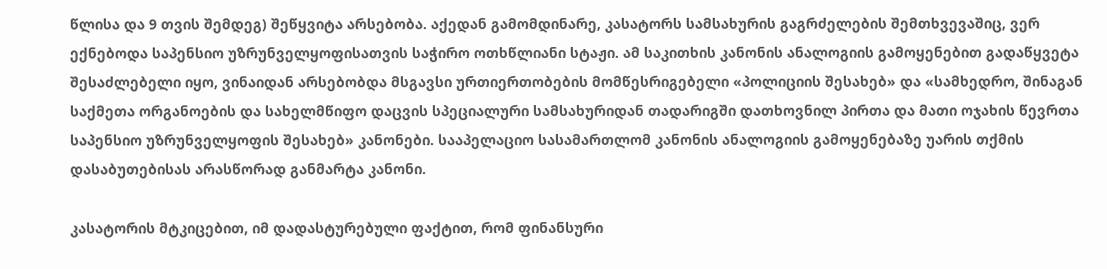წლისა და 9 თვის შემდეგ) შეწყვიტა არსებობა. აქედან გამომდინარე, კასატორს სამსახურის გაგრძელების შემთხვევაშიც, ვერ ექნებოდა საპენსიო უზრუნველყოფისათვის საჭირო ოთხწლიანი სტაჟი. ამ საკითხის კანონის ანალოგიის გამოყენებით გადაწყვეტა შესაძლებელი იყო, ვინაიდან არსებობდა მსგავსი ურთიერთობების მომწესრიგებელი «პოლიციის შესახებ» და «სამხედრო, შინაგან საქმეთა ორგანოების და სახელმწიფო დაცვის სპეციალური სამსახურიდან თადარიგში დათხოვნილ პირთა და მათი ოჯახის წევრთა საპენსიო უზრუნველყოფის შესახებ» კანონები. სააპელაციო სასამართლომ კანონის ანალოგიის გამოყენებაზე უარის თქმის დასაბუთებისას არასწორად განმარტა კანონი.

კასატორის მტკიცებით, იმ დადასტურებული ფაქტით, რომ ფინანსური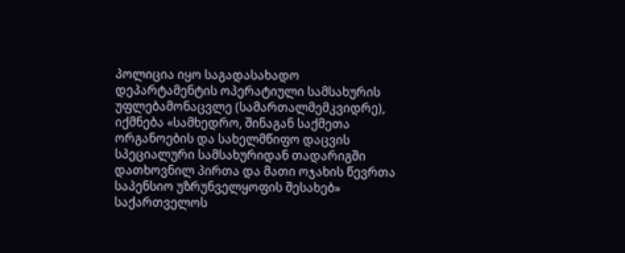პოლიცია იყო საგადასახადო დეპარტამენტის ოპერატიული სამსახურის უფლებამონაცვლე (სამართალმემკვიდრე), იქმნება «სამხედრო, შინაგან საქმეთა ორგანოების და სახელმწიფო დაცვის სპეციალური სამსახურიდან თადარიგში დათხოვნილ პირთა და მათი ოჯახის წევრთა საპენსიო უზრუნველყოფის შესახებ» საქართველოს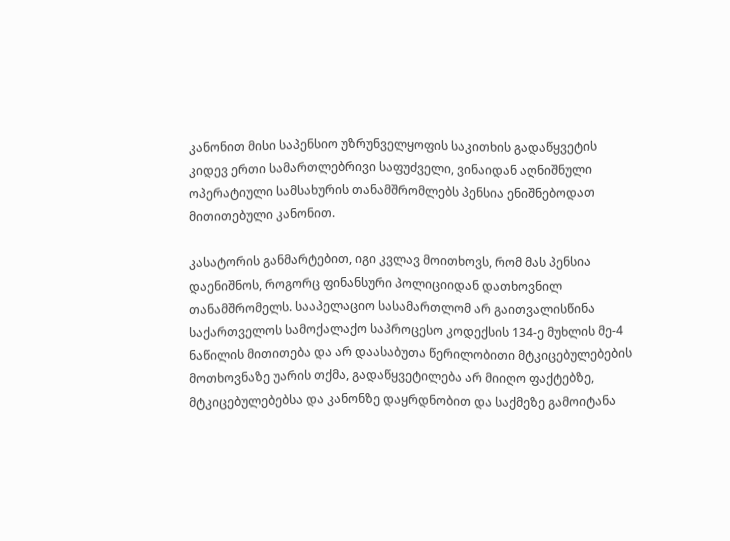კანონით მისი საპენსიო უზრუნველყოფის საკითხის გადაწყვეტის კიდევ ერთი სამართლებრივი საფუძველი, ვინაიდან აღნიშნული ოპერატიული სამსახურის თანამშრომლებს პენსია ენიშნებოდათ მითითებული კანონით.

კასატორის განმარტებით, იგი კვლავ მოითხოვს, რომ მას პენსია დაენიშნოს, როგორც ფინანსური პოლიციიდან დათხოვნილ თანამშრომელს. სააპელაციო სასამართლომ არ გაითვალისწინა საქართველოს სამოქალაქო საპროცესო კოდექსის 134-ე მუხლის მე-4 ნაწილის მითითება და არ დაასაბუთა წერილობითი მტკიცებულებების მოთხოვნაზე უარის თქმა, გადაწყვეტილება არ მიიღო ფაქტებზე, მტკიცებულებებსა და კანონზე დაყრდნობით და საქმეზე გამოიტანა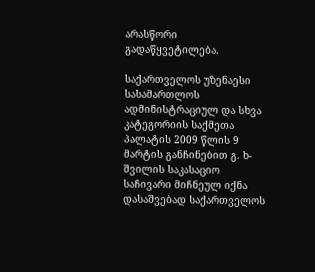არასწორი გადაწყვეტილება.

საქართველოს უზენაესი სასამართლოს ადმინისტრაციულ და სხვა კატეგორიის საქმეთა პალატის 2009 წლის 9 მარტის განჩინებით გ. ხ-შვილის საკასაციო საჩივარი მიჩნეულ იქნა დასაშვებად საქართველოს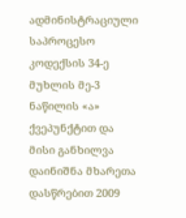ადმინისტრაციული საპროცესო კოდექსის 34-ე მუხლის მე-3 ნაწილის «ა» ქვეპუნქტით და მისი განხილვა დაინიშნა მხარეთა დასწრებით 2009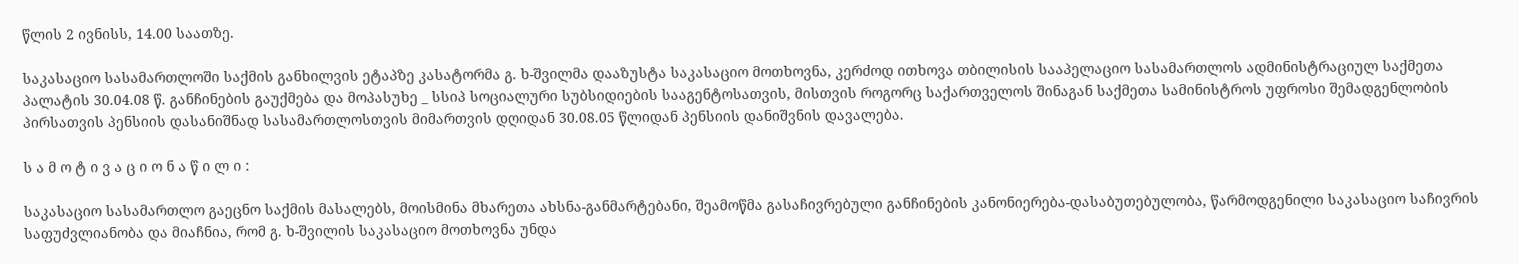წლის 2 ივნისს, 14.00 საათზე.

საკასაციო სასამართლოში საქმის განხილვის ეტაპზე კასატორმა გ. ხ-შვილმა დააზუსტა საკასაციო მოთხოვნა, კერძოდ ითხოვა თბილისის სააპელაციო სასამართლოს ადმინისტრაციულ საქმეთა პალატის 30.04.08 წ. განჩინების გაუქმება და მოპასუხე _ სსიპ სოციალური სუბსიდიების სააგენტოსათვის, მისთვის როგორც საქართველოს შინაგან საქმეთა სამინისტროს უფროსი შემადგენლობის პირსათვის პენსიის დასანიშნად სასამართლოსთვის მიმართვის დღიდან 30.08.05 წლიდან პენსიის დანიშვნის დავალება.

ს ა მ ო ტ ი ვ ა ც ი ო ნ ა წ ი ლ ი :

საკასაციო სასამართლო გაეცნო საქმის მასალებს, მოისმინა მხარეთა ახსნა-განმარტებანი, შეამოწმა გასაჩივრებული განჩინების კანონიერება-დასაბუთებულობა, წარმოდგენილი საკასაციო საჩივრის საფუძვლიანობა და მიაჩნია, რომ გ. ხ-შვილის საკასაციო მოთხოვნა უნდა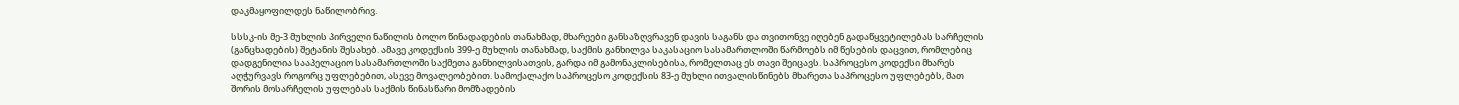დაკმაყოფილდეს ნაწილობრივ.

სსსკ-ის მე-3 მუხლის პირველი ნაწილის ბოლო წინადადების თანახმად, მხარეები განსაზღვრავენ დავის საგანს და თვითონვე იღებენ გადაწყვეტილებას სარჩელის (განცხადების) შეტანის შესახებ. ამავე კოდექსის 399-ე მუხლის თანახმად, საქმის განხილვა საკასაციო სასამართლოში წარმოებს იმ წესების დაცვით, რომლებიც დადგენილია სააპელაციო სასამართლოში საქმეთა განხილვისათვის, გარდა იმ გამონაკლისებისა, რომელთაც ეს თავი შეიცავს. საპროცესო კოდექსი მხარეს აღჭურვავს როგორც უფლებებით, ასევე მოვალეობებით. სამოქალაქო საპროცესო კოდექსის 83-ე მუხლი ითვალისწინებს მხარეთა საპროცესო უფლებებს, მათ შორის მოსარჩელის უფლებას საქმის წინასწარი მომზადების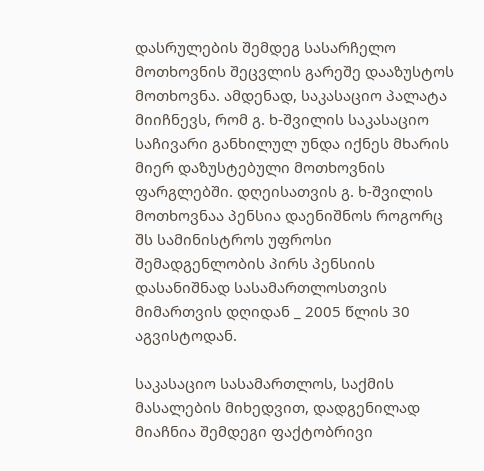დასრულების შემდეგ სასარჩელო მოთხოვნის შეცვლის გარეშე დააზუსტოს მოთხოვნა. ამდენად, საკასაციო პალატა მიიჩნევს, რომ გ. ხ-შვილის საკასაციო საჩივარი განხილულ უნდა იქნეს მხარის მიერ დაზუსტებული მოთხოვნის ფარგლებში. დღეისათვის გ. ხ-შვილის მოთხოვნაა პენსია დაენიშნოს როგორც შს სამინისტროს უფროსი შემადგენლობის პირს პენსიის დასანიშნად სასამართლოსთვის მიმართვის დღიდან _ 2005 წლის 30 აგვისტოდან.

საკასაციო სასამართლოს, საქმის მასალების მიხედვით, დადგენილად მიაჩნია შემდეგი ფაქტობრივი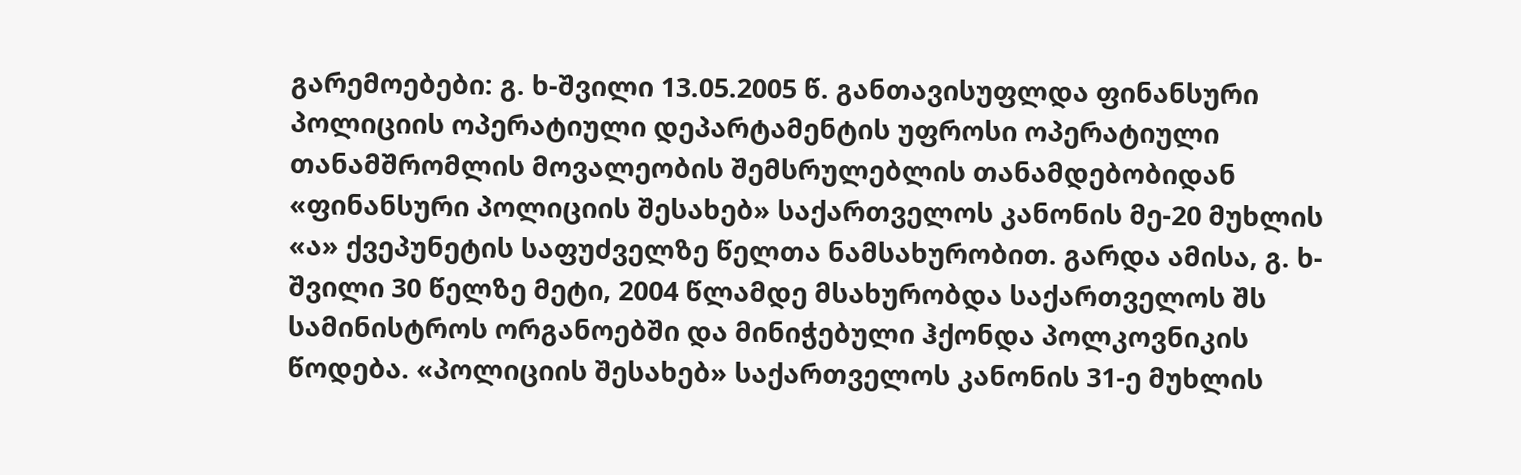გარემოებები: გ. ხ-შვილი 13.05.2005 წ. განთავისუფლდა ფინანსური პოლიციის ოპერატიული დეპარტამენტის უფროსი ოპერატიული თანამშრომლის მოვალეობის შემსრულებლის თანამდებობიდან «ფინანსური პოლიციის შესახებ» საქართველოს კანონის მე-20 მუხლის «ა» ქვეპუნეტის საფუძველზე წელთა ნამსახურობით. გარდა ამისა, გ. ხ-შვილი 30 წელზე მეტი, 2004 წლამდე მსახურობდა საქართველოს შს სამინისტროს ორგანოებში და მინიჭებული ჰქონდა პოლკოვნიკის წოდება. «პოლიციის შესახებ» საქართველოს კანონის 31-ე მუხლის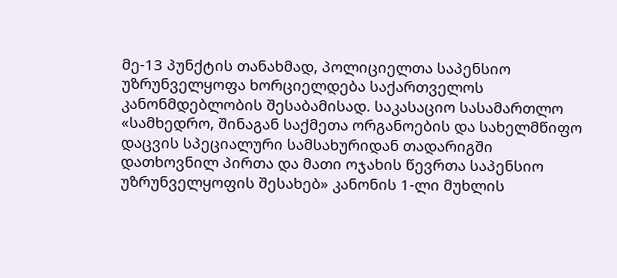მე-13 პუნქტის თანახმად, პოლიციელთა საპენსიო უზრუნველყოფა ხორციელდება საქართველოს კანონმდებლობის შესაბამისად. საკასაციო სასამართლო «სამხედრო, შინაგან საქმეთა ორგანოების და სახელმწიფო დაცვის სპეციალური სამსახურიდან თადარიგში დათხოვნილ პირთა და მათი ოჯახის წევრთა საპენსიო უზრუნველყოფის შესახებ» კანონის 1-ლი მუხლის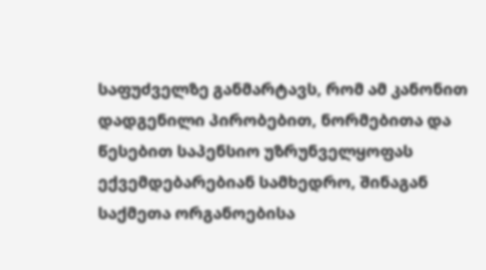საფუძველზე განმარტავს, რომ ამ კანონით დადგენილი პირობებით, ნორმებითა და წესებით საპენსიო უზრუნველყოფას ექვემდებარებიან სამხედრო, შინაგან საქმეთა ორგანოებისა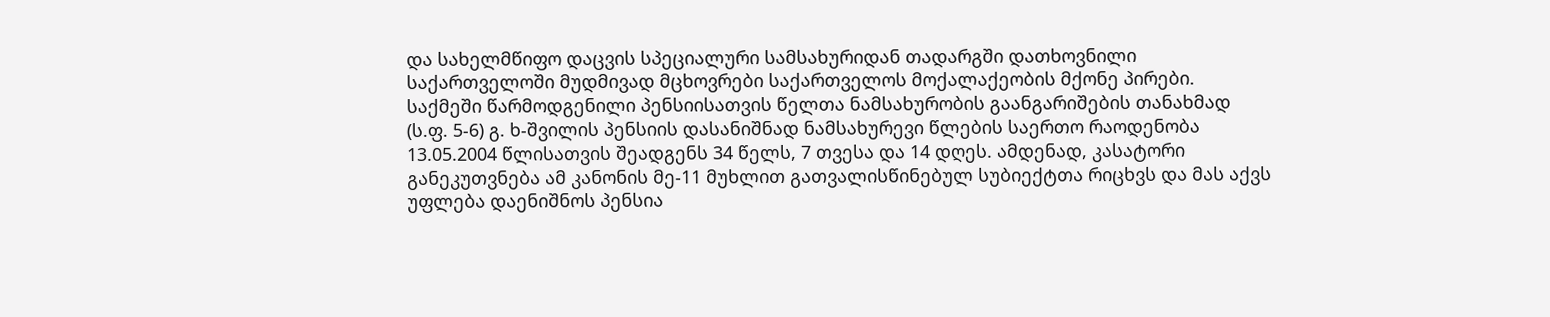და სახელმწიფო დაცვის სპეციალური სამსახურიდან თადარგში დათხოვნილი საქართველოში მუდმივად მცხოვრები საქართველოს მოქალაქეობის მქონე პირები. საქმეში წარმოდგენილი პენსიისათვის წელთა ნამსახურობის გაანგარიშების თანახმად (ს.ფ. 5-6) გ. ხ-შვილის პენსიის დასანიშნად ნამსახურევი წლების საერთო რაოდენობა 13.05.2004 წლისათვის შეადგენს 34 წელს, 7 თვესა და 14 დღეს. ამდენად, კასატორი განეკუთვნება ამ კანონის მე-11 მუხლით გათვალისწინებულ სუბიექტთა რიცხვს და მას აქვს უფლება დაენიშნოს პენსია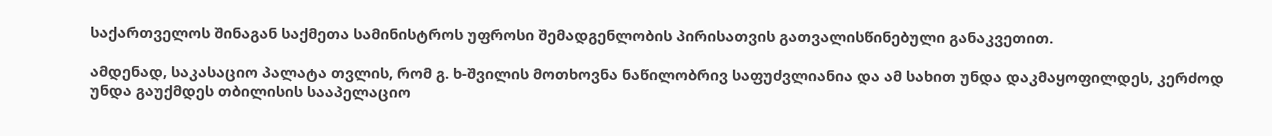საქართველოს შინაგან საქმეთა სამინისტროს უფროსი შემადგენლობის პირისათვის გათვალისწინებული განაკვეთით.

ამდენად, საკასაციო პალატა თვლის, რომ გ. ხ-შვილის მოთხოვნა ნაწილობრივ საფუძვლიანია და ამ სახით უნდა დაკმაყოფილდეს, კერძოდ უნდა გაუქმდეს თბილისის სააპელაციო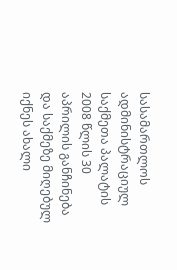სასამართლოს ადმინისტრაციულ საქმეთა პალატის 2008 წლის 30 აპრილის განჩინება და საქმეზე მიღებულ იქნეს ახალი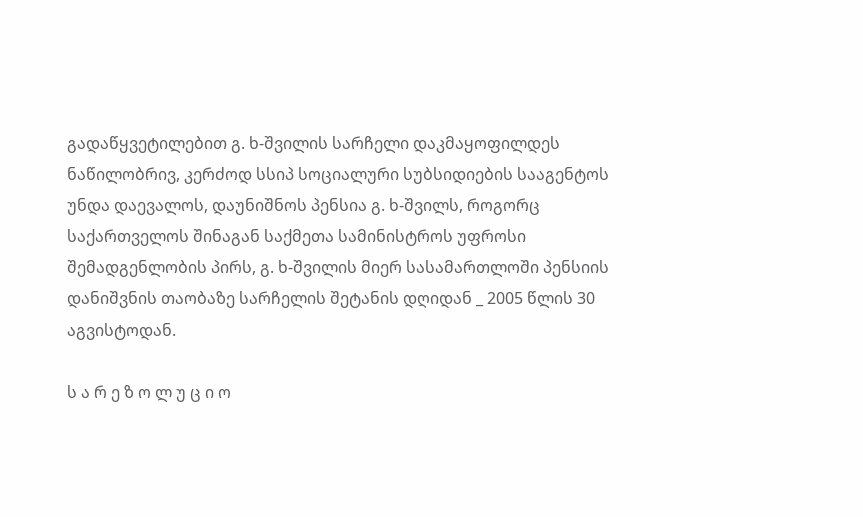გადაწყვეტილებით გ. ხ-შვილის სარჩელი დაკმაყოფილდეს ნაწილობრივ, კერძოდ სსიპ სოციალური სუბსიდიების სააგენტოს უნდა დაევალოს, დაუნიშნოს პენსია გ. ხ-შვილს, როგორც საქართველოს შინაგან საქმეთა სამინისტროს უფროსი შემადგენლობის პირს, გ. ხ-შვილის მიერ სასამართლოში პენსიის დანიშვნის თაობაზე სარჩელის შეტანის დღიდან _ 2005 წლის 30 აგვისტოდან.

ს ა რ ე ზ ო ლ უ ც ი ო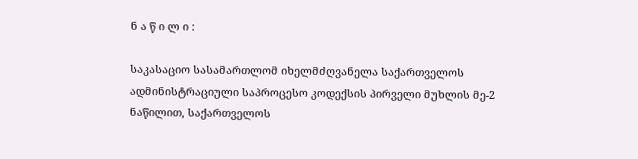ნ ა წ ი ლ ი :

საკასაციო სასამართლომ იხელმძღვანელა საქართველოს ადმინისტრაციული საპროცესო კოდექსის პირველი მუხლის მე-2 ნაწილით, საქართველოს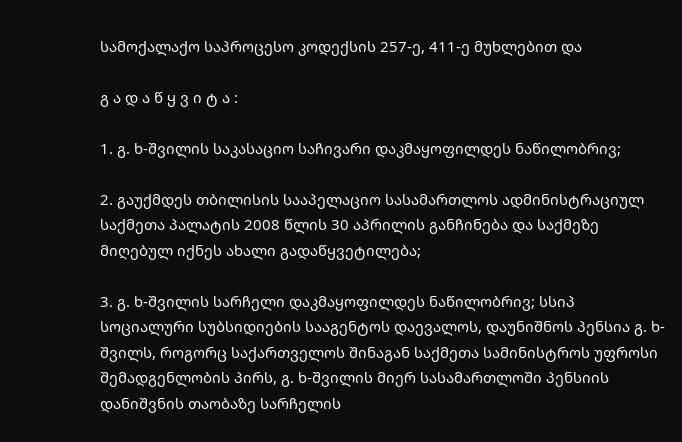სამოქალაქო საპროცესო კოდექსის 257-ე, 411-ე მუხლებით და

გ ა დ ა წ ყ ვ ი ტ ა :

1. გ. ხ-შვილის საკასაციო საჩივარი დაკმაყოფილდეს ნაწილობრივ;

2. გაუქმდეს თბილისის სააპელაციო სასამართლოს ადმინისტრაციულ საქმეთა პალატის 2008 წლის 30 აპრილის განჩინება და საქმეზე მიღებულ იქნეს ახალი გადაწყვეტილება;

3. გ. ხ-შვილის სარჩელი დაკმაყოფილდეს ნაწილობრივ; სსიპ სოციალური სუბსიდიების სააგენტოს დაევალოს, დაუნიშნოს პენსია გ. ხ-შვილს, როგორც საქართველოს შინაგან საქმეთა სამინისტროს უფროსი შემადგენლობის პირს, გ. ხ-შვილის მიერ სასამართლოში პენსიის დანიშვნის თაობაზე სარჩელის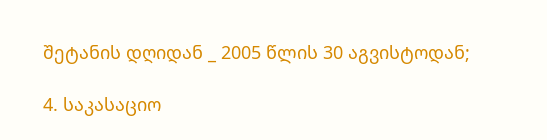შეტანის დღიდან _ 2005 წლის 30 აგვისტოდან;

4. საკასაციო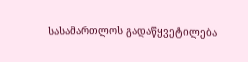სასამართლოს გადაწყვეტილება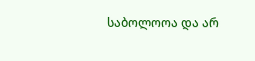საბოლოოა და არ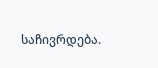საჩივრდება.